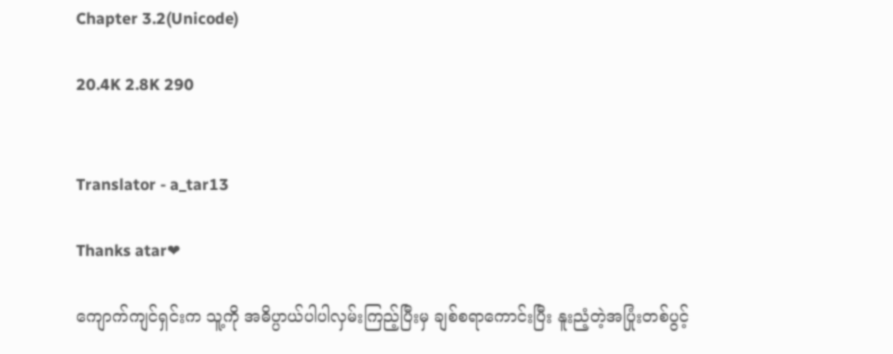Chapter 3.2(Unicode)

20.4K 2.8K 290


Translator - a_tar13

Thanks atar❤

ကျောက်ကျင်ရှင်းက သူ့ကို အဓိပ္ပာယ်ပါပါလှမ်းကြည့်ပြီး‌မှ ချစ်စရာကောင်းပြီး နူးညံ့တဲ့အပြုံးတစ်ပွင့်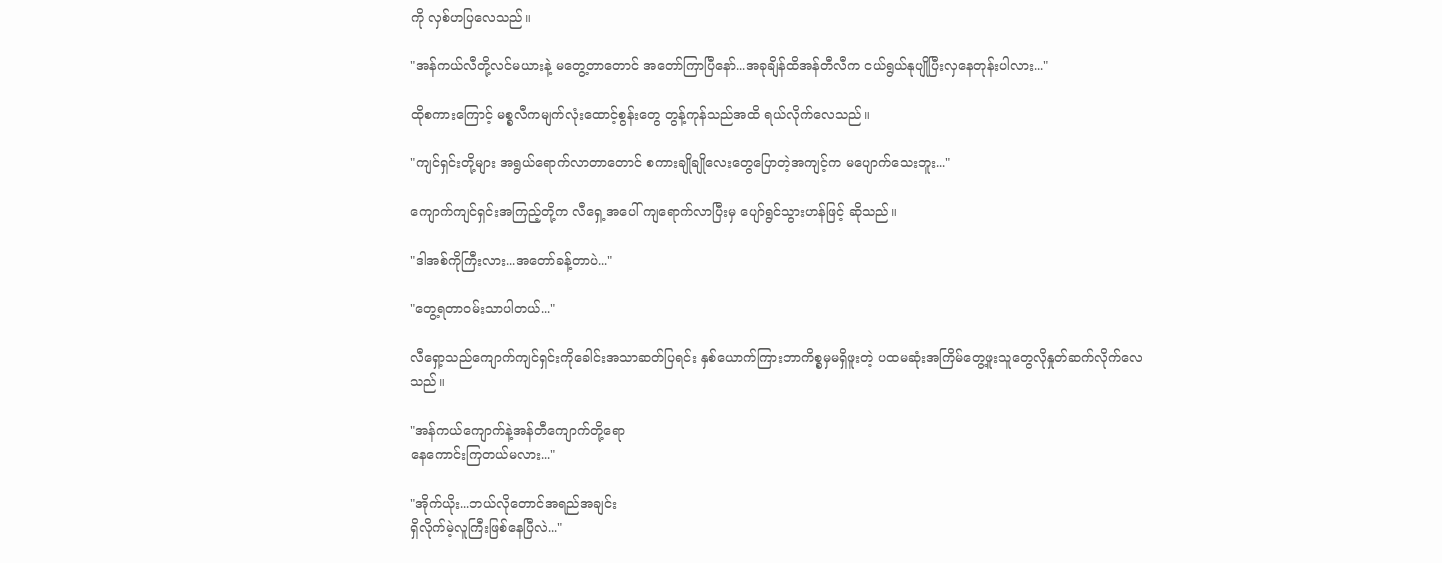ကို လှစ်ဟပြလေသည်။

"အန်ကယ်လီတို့လင်မယားနဲ့ မတွေ့တာတောင် အတော်ကြာပြီနော်...အခုချိန်ထိအန်တီလီက ငယ်ရွယ်နုပျိုပြီးလှနေတုန်းပါလား..."

ထိုစကားကြောင့် မစ္စလီကမျက်လုံးထောင့်စွန်းတွေ တွန့်ကုန်သည်အထိ ရယ်လိုက်လေသည်။

"ကျင်ရှင်းတို့များ အရွယ်ရောက်လာတာတောင် စကားချိုချိုလေးတွေပြောတဲ့အကျင့်က မပျောက်သေးဘူး..."

ကျောက်ကျင်ရှင်းအကြည့်တို့က လီရှေ့အပေါ် ကျရောက်လာပြီးမှ ပျော်ရွင်သွားဟန်ဖြင့် ဆိုသည်။

"ဒါအစ်ကိုကြီးလား...အတော်ခန့်တာပဲ..."

"တွေ့ရတာဝမ်းသာပါတယ်..."

လီရှော့သည်ကျောက်ကျင်ရှင်းကိုခေါင်းအသာဆတ်ပြရင်း နှစ်ယောက်ကြားဘာကိစ္စမှမရှိဖူးတဲ့ ပထမဆုံးအကြိမ်တွေ့ဖူးသူတွေလိုနှုတ်ဆက်လိုက်လေသည်။

"အန်ကယ်ကျောက်နဲ့အန်တီကျောက်တို့ရော
နေကောင်းကြတယ်မလား..."

"အိုက်ယိုး...ဘယ်လိုတောင်အရည်အချင်း
ရှိလိုက်မဲ့လူကြီးဖြစ်နေပြီလဲ..."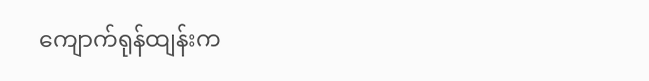ကျောက်ရုန်ထျန်းက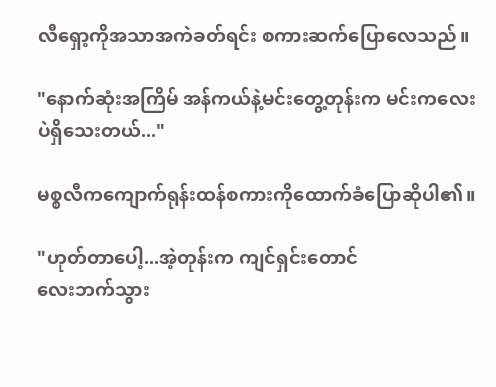လီရှော့ကိုအသာအကဲခတ်ရင်း စကားဆက်ပြောလေသည်။

"နောက်ဆုံးအကြိမ် အန်ကယ်နဲ့မင်းတွေ့တုန်းက မင်းကလေးပဲရှိသေးတယ်..."

မစ္စလီကကျောက်ရုန်းထန်စကားကိုထောက်ခံပြောဆိုပါ၏။

"ဟုတ်တာပေါ့...အဲ့တုန်းက ကျင်ရှင်းတောင်
လေးဘက်သွား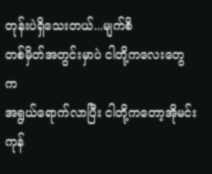တုန်းပဲရှိသေးတယ်...မျက်စိ
တစ်မှိတ်အတွင်းမှာပဲ ငါတို့ကလေးတွေက
အရွယ်ရောက်လာပြီး ငါတို့ကတော့အိုမင်း
ကုန်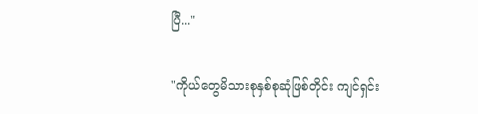ပြီ..."

"ကိုယ်တွေမိသားစုနှစ်စုဆုံဖြစ်တိုင်း ကျင်ရှင်း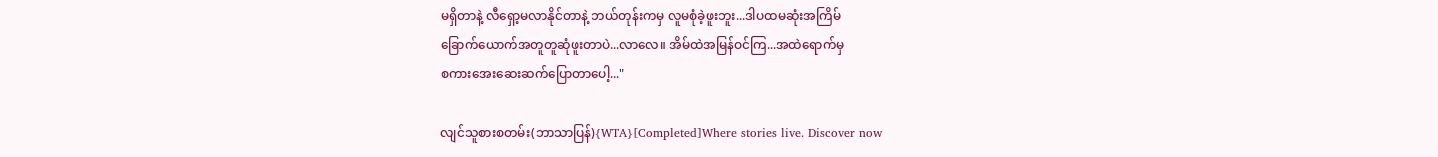မရှိတာနဲ့ လီရှော့မလာနိုင်တာနဲ့ ဘယ်တုန်းကမှ လူမစုံခဲ့ဖူးဘူး...ဒါပထမဆုံးအကြိမ်
ခြောက်ယောက်အတူတူဆုံဖူးတာပဲ...လာလေ။ အိမ်ထဲအမြန်ဝင်ကြ...အထဲရောက်မှ
စကားအေးဆေးဆက်ပြောတာပေါ့..."

လျင်သူစားစတမ်း(ဘာသာပြန်){WTA}[Completed]Where stories live. Discover now